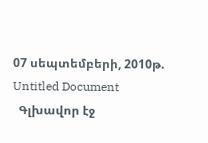07 սեպտեմբերի, 2010թ.
Untitled Document
  Գլխավոր էջ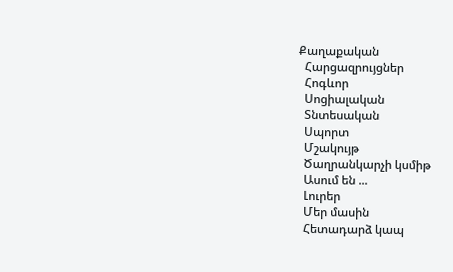Քաղաքական
  Հարցազրույցներ
  Հոգևոր
  Սոցիալական
  Տնտեսական
  Սպորտ
  Մշակույթ
  Ծաղրանկարչի կսմիթ
  Ասում են ...
  Լուրեր
  Մեր մասին
  Հետադարձ կապ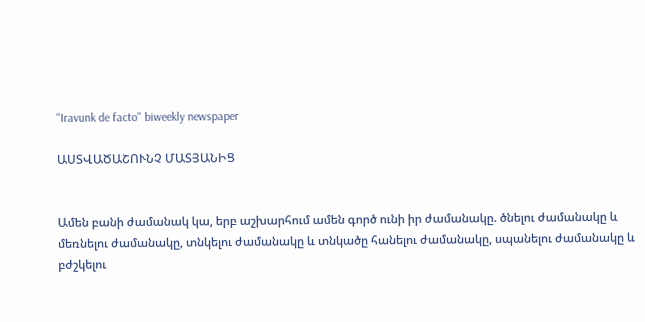"Iravunk de facto" biweekly newspaper

ԱՍՏՎԱԾԱՇՈՒՆՉ ՄԱՏՅԱՆԻՑ


Ամեն բանի ժամանակ կա, երբ աշխարհում ամեն գործ ունի իր ժամանակը. ծնելու ժամանակը և մեռնելու ժամանակը, տնկելու ժամանակը և տնկածը հանելու ժամանակը, սպանելու ժամանակը և բժշկելու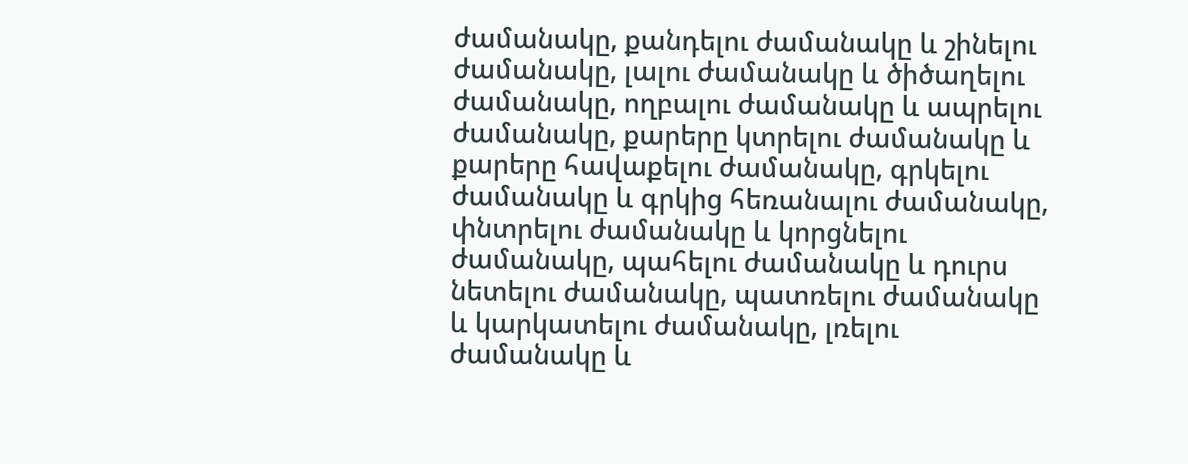ժամանակը, քանդելու ժամանակը և շինելու ժամանակը, լալու ժամանակը և ծիծաղելու ժամանակը, ողբալու ժամանակը և ապրելու ժամանակը, քարերը կտրելու ժամանակը և քարերը հավաքելու ժամանակը, գրկելու ժամանակը և գրկից հեռանալու ժամանակը, փնտրելու ժամանակը և կորցնելու ժամանակը, պահելու ժամանակը և դուրս նետելու ժամանակը, պատռելու ժամանակը և կարկատելու ժամանակը, լռելու ժամանակը և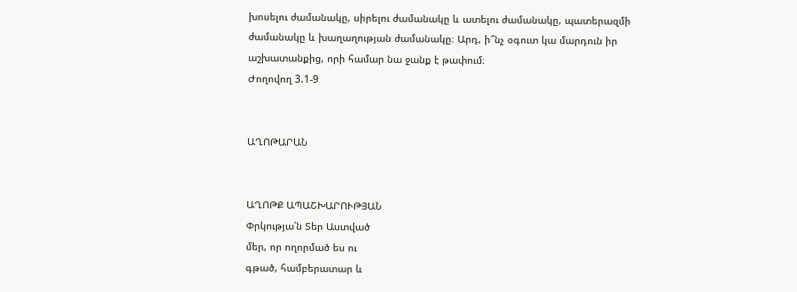խոսելու ժամանակը, սիրելու ժամանակը և ատելու ժամանակը, պատերազմի ժամանակը և խաղաղության ժամանակը։ Արդ, ի՞նչ օգուտ կա մարդուն իր աշխատանքից, որի համար նա ջանք է թափում։
Ժողովող 3.1-9


ԱՂՈԹԱՐԱՆ


ԱՂՈԹՔ ԱՊԱՇԽԱՐՈՒԹՅԱՆ
Փրկությա՛ն Տեր Աստված
մեր, որ ողորմած ես ու
գթած, համբերատար և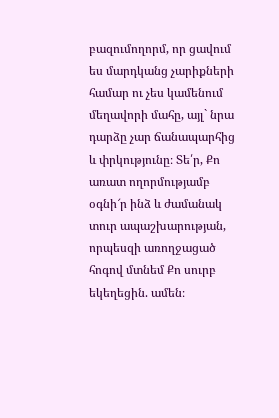բազումողորմ, որ ցավում
ես մարդկանց չարիքների
համար ու չես կամենում
մեղավորի մահը, այլ` նրա
դարձը չար ճանապարհից
և փրկությունը։ Տե՛ր, Քո
առատ ողորմությամբ
օգնի՜ր ինձ և ժամանակ
տուր ապաշխարության,
որպեսզի առողջացած
հոգով մտնեմ Քո սուրբ
եկեղեցին. ամեն։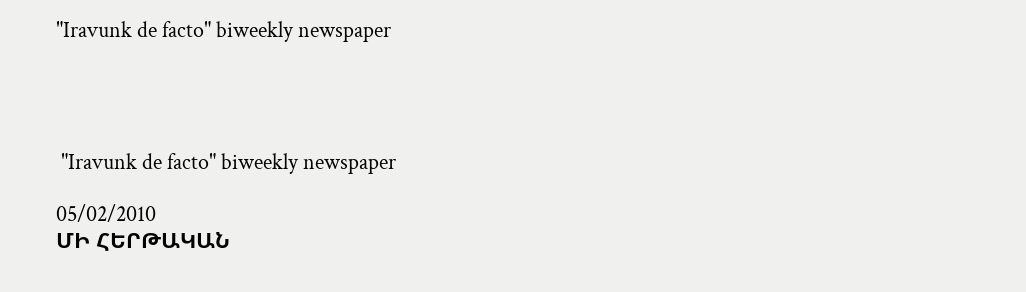"Iravunk de facto" biweekly newspaper




 "Iravunk de facto" biweekly newspaper

05/02/2010
ՄԻ ՀԵՐԹԱԿԱՆ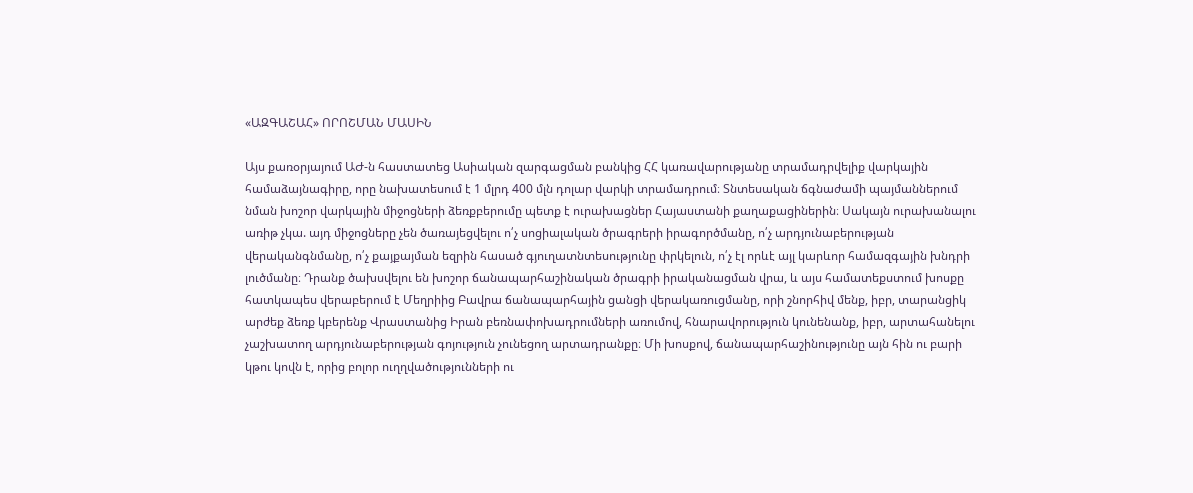«ԱԶԳԱՇԱՀ» ՈՐՈՇՄԱՆ ՄԱՍԻՆ

Այս քառօրյայում ԱԺ-ն հաստատեց Ասիական զարգացման բանկից ՀՀ կառավարությանը տրամադրվելիք վարկային համաձայնագիրը, որը նախատեսում է 1 մլրդ 400 մլն դոլար վարկի տրամադրում։ Տնտեսական ճգնաժամի պայմաններում նման խոշոր վարկային միջոցների ձեռքբերումը պետք է ուրախացներ Հայաստանի քաղաքացիներին։ Սակայն ուրախանալու առիթ չկա. այդ միջոցները չեն ծառայեցվելու ո՛չ սոցիալական ծրագրերի իրագործմանը, ո՛չ արդյունաբերության վերականգնմանը, ո՛չ քայքայման եզրին հասած գյուղատնտեսությունը փրկելուն, ո՛չ էլ որևէ այլ կարևոր համազգային խնդրի լուծմանը։ Դրանք ծախսվելու են խոշոր ճանապարհաշինական ծրագրի իրականացման վրա, և այս համատեքստում խոսքը հատկապես վերաբերում է Մեղրիից Բավրա ճանապարհային ցանցի վերակառուցմանը, որի շնորհիվ մենք, իբր, տարանցիկ արժեք ձեռք կբերենք Վրաստանից Իրան բեռնափոխադրումների առումով, հնարավորություն կունենանք, իբր, արտահանելու չաշխատող արդյունաբերության գոյություն չունեցող արտադրանքը։ Մի խոսքով, ճանապարհաշինությունը այն հին ու բարի կթու կովն է, որից բոլոր ուղղվածությունների ու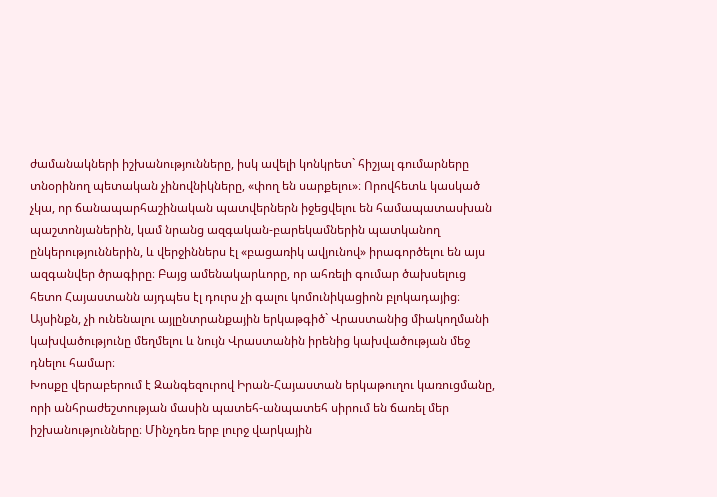ժամանակների իշխանությունները, իսկ ավելի կոնկրետ` հիշյալ գումարները տնօրինող պետական չինովնիկները, «փող են սարքելու»։ Որովհետև կասկած չկա, որ ճանապարհաշինական պատվերներն իջեցվելու են համապատասխան պաշտոնյաներին, կամ նրանց ազգական-բարեկամներին պատկանող ընկերություններին, և վերջիններս էլ «բացառիկ ավյունով» իրագործելու են այս ազգանվեր ծրագիրը։ Բայց ամենակարևորը, որ ահռելի գումար ծախսելուց հետո Հայաստանն այդպես էլ դուրս չի գալու կոմունիկացիոն բլոկադայից։ Այսինքն, չի ունենալու այլընտրանքային երկաթգիծ` Վրաստանից միակողմանի կախվածությունը մեղմելու և նույն Վրաստանին իրենից կախվածության մեջ դնելու համար։
Խոսքը վերաբերում է Զանգեզուրով Իրան-Հայաստան երկաթուղու կառուցմանը, որի անհրաժեշտության մասին պատեհ-անպատեհ սիրում են ճառել մեր իշխանությունները։ Մինչդեռ երբ լուրջ վարկային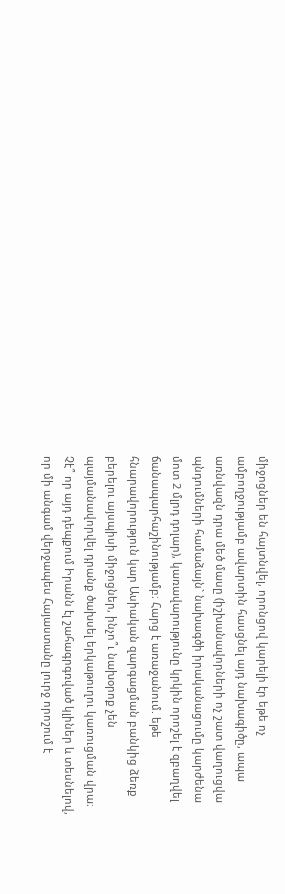միջոցներ են հայտնվել, որոնցով կարելի էր եթե ոչ ամբողջությամբ ավարտին հասցնել այդ նախագիծը, ապա առնվազն դրա մեծ մասը (իշխանավորների ոչ շատ վաղուցվա պնդումների համաձայն` նախագծի իրականացումը կարժենա մոտ 2 մլրդ դոլար), կառավարությունը կրկին որոշել է զբաղվել ճանապարհաշինությամբ։ Հարց է առաջանում. եթե հնարավորություն կար Ասիական զարգացման բանկից ձեռք բերելու այսպիսի միջոցներ, ինչո՞ւ նախօրոք չեն պայմանավորվել դրանք ծախսել երկաթուղու կառուցման վրա։ Չէ՞ որ այդ դեպքում Իրանն էլ շահագրգռված կլիներ և տեսնելով, որ մի անգամ վերջապես Հայաստանը լուրջ որոշում է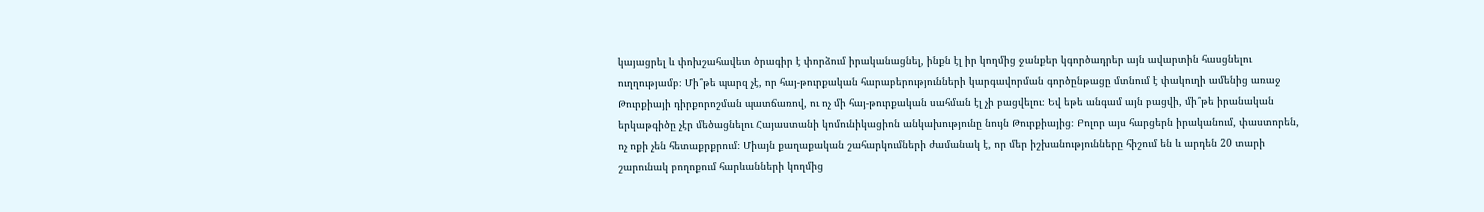կայացրել և փոխշահավետ ծրագիր է փորձում իրականացնել, ինքն էլ իր կողմից ջանքեր կգործադրեր այն ավարտին հասցնելու ուղղությամբ։ Մի՞թե պարզ չէ, որ հայ-թուրքական հարաբերությունների կարգավորման գործընթացը մտնում է փակուղի ամենից առաջ Թուրքիայի դիրքորոշման պատճառով, ու ոչ մի հայ-թուրքական սահման էլ չի բացվելու։ Եվ եթե անգամ այն բացվի, մի՞թե իրանական երկաթգիծը չէր մեծացնելու Հայաստանի կոմունիկացիոն անկախությունը նույն Թուրքիայից։ Բոլոր այս հարցերն իրականում, փաստորեն, ոչ ոքի չեն հետաքրքրում։ Միայն քաղաքական շահարկումների ժամանակ է, որ մեր իշխանությունները հիշում են և արդեն 20 տարի շարունակ բողոքում հարևանների կողմից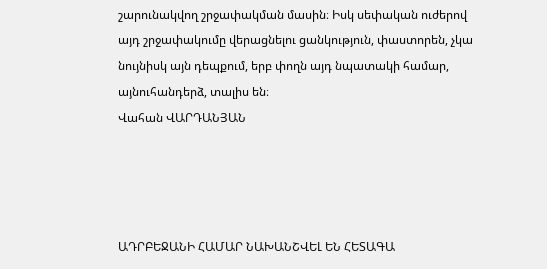շարունակվող շրջափակման մասին։ Իսկ սեփական ուժերով այդ շրջափակումը վերացնելու ցանկություն, փաստորեն, չկա նույնիսկ այն դեպքում, երբ փողն այդ նպատակի համար, այնուհանդերձ, տալիս են։
Վահան ՎԱՐԴԱՆՅԱՆ




ԱԴՐԲԵՋԱՆԻ ՀԱՄԱՐ ՆԱԽԱՆՇՎԵԼ ԵՆ ՀԵՏԱԳԱ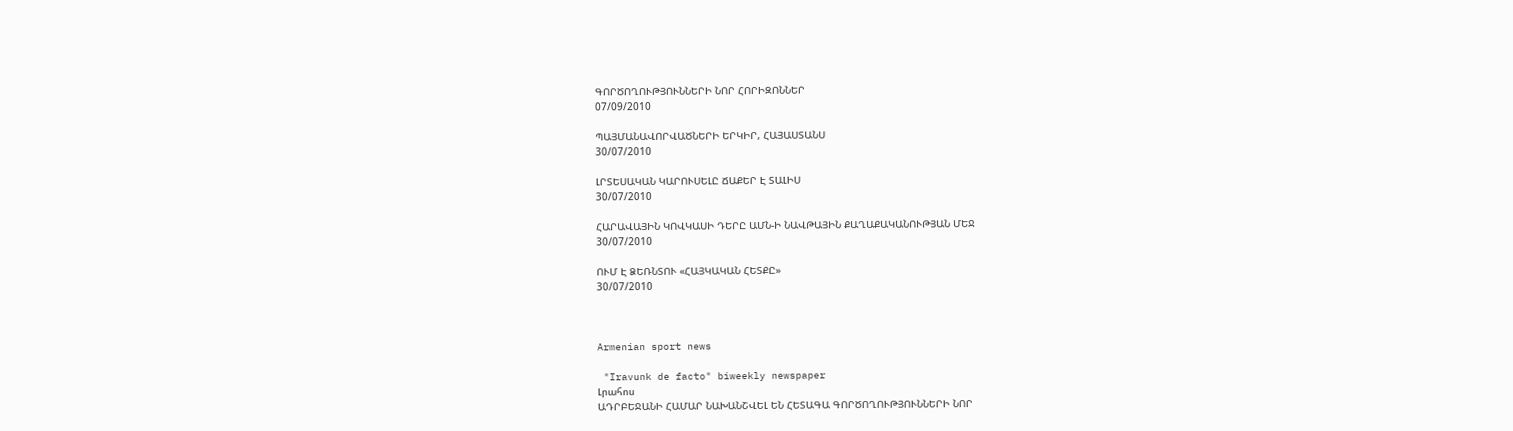ԳՈՐԾՈՂՈՒԹՅՈՒՆՆԵՐԻ ՆՈՐ ՀՈՐԻԶՈՆՆԵՐ
07/09/2010

ՊԱՅՄԱՆԱՎՈՐՎԱԾՆԵՐԻ ԵՐԿԻՐ, ՀԱՅԱՍՏԱՆՍ
30/07/2010

ԼՐՏԵՍԱԿԱՆ ԿԱՐՈՒՍԵԼԸ ՃԱՔԵՐ Է ՏԱԼԻՍ
30/07/2010

ՀԱՐԱՎԱՅԻՆ ԿՈՎԿԱՍԻ ԴԵՐԸ ԱՄՆ-Ի ՆԱՎԹԱՅԻՆ ՔԱՂԱՔԱԿԱՆՈՒԹՅԱՆ ՄԵՋ
30/07/2010

ՈՒՄ Է ՁԵՌՆՏՈՒ «ՀԱՅԿԱԿԱՆ ՀԵՏՔԸ»
30/07/2010



Armenian sport news

 "Iravunk de facto" biweekly newspaper
Լրահոս
ԱԴՐԲԵՋԱՆԻ ՀԱՄԱՐ ՆԱԽԱՆՇՎԵԼ ԵՆ ՀԵՏԱԳԱ ԳՈՐԾՈՂՈՒԹՅՈՒՆՆԵՐԻ ՆՈՐ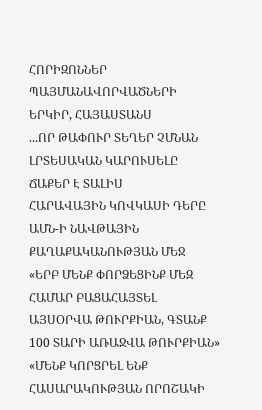ՀՈՐԻԶՈՆՆԵՐ
ՊԱՅՄԱՆԱՎՈՐՎԱԾՆԵՐԻ ԵՐԿԻՐ, ՀԱՅԱՍՏԱՆՍ
...ՈՐ ԹԱՓՈՒՐ ՏԵՂԵՐ ՉՄՆԱՆ
ԼՐՏԵՍԱԿԱՆ ԿԱՐՈՒՍԵԼԸ ՃԱՔԵՐ Է ՏԱԼԻՍ
ՀԱՐԱՎԱՅԻՆ ԿՈՎԿԱՍԻ ԴԵՐԸ ԱՄՆ-Ի ՆԱՎԹԱՅԻՆ ՔԱՂԱՔԱԿԱՆՈՒԹՅԱՆ ՄԵՋ
«ԵՐԲ ՄԵՆՔ ՓՈՐՁԵՑԻՆՔ ՄԵԶ ՀԱՄԱՐ ԲԱՑԱՀԱՅՏԵԼ ԱՅՍՕՐՎԱ ԹՈՒՐՔԻԱՆ, ԳՏԱՆՔ 100 ՏԱՐԻ ԱՌԱՋՎԱ ԹՈՒՐՔԻԱՆ»
«ՄԵՆՔ ԿՈՐՑՐԵԼ ԵՆՔ ՀԱՍԱՐԱԿՈՒԹՅԱՆ ՈՐՈՇԱԿԻ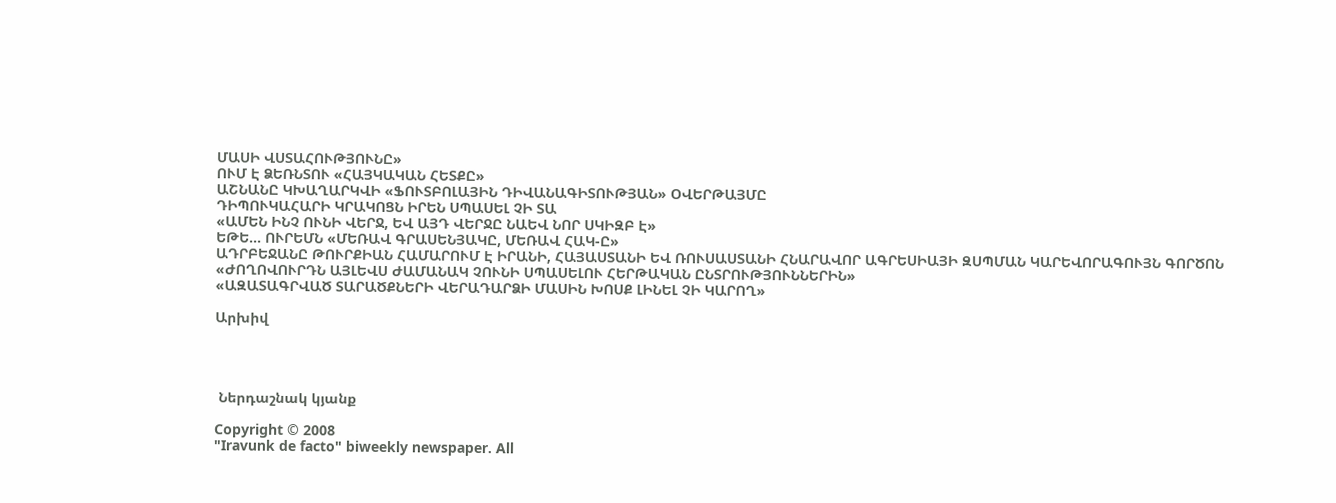ՄԱՍԻ ՎՍՏԱՀՈՒԹՅՈՒՆԸ»
ՈՒՄ Է ՁԵՌՆՏՈՒ «ՀԱՅԿԱԿԱՆ ՀԵՏՔԸ»
ԱՇՆԱՆԸ ԿԽԱՂԱՐԿՎԻ «ՖՈՒՏԲՈԼԱՅԻՆ ԴԻՎԱՆԱԳԻՏՈՒԹՅԱՆ» ՕՎԵՐԹԱՅՄԸ
ԴԻՊՈՒԿԱՀԱՐԻ ԿՐԱԿՈՑՆ ԻՐԵՆ ՍՊԱՍԵԼ ՉԻ ՏԱ
«ԱՄԵՆ ԻՆՉ ՈՒՆԻ ՎԵՐՋ, ԵՎ ԱՅԴ ՎԵՐՋԸ ՆԱԵՎ ՆՈՐ ՍԿԻԶԲ Է»
ԵԹԵ... ՈՒՐԵՄՆ «ՄԵՌԱՎ ԳՐԱՍԵՆՅԱԿԸ, ՄԵՌԱՎ ՀԱԿ-Ը»
ԱԴՐԲԵՋԱՆԸ ԹՈՒՐՔԻԱՆ ՀԱՄԱՐՈՒՄ Է ԻՐԱՆԻ, ՀԱՅԱՍՏԱՆԻ ԵՎ ՌՈՒՍԱՍՏԱՆԻ ՀՆԱՐԱՎՈՐ ԱԳՐԵՍԻԱՅԻ ԶՍՊՄԱՆ ԿԱՐԵՎՈՐԱԳՈՒՅՆ ԳՈՐԾՈՆ
«ԺՈՂՈՎՈՒՐԴՆ ԱՅԼԵՎՍ ԺԱՄԱՆԱԿ ՉՈՒՆԻ ՍՊԱՍԵԼՈՒ ՀԵՐԹԱԿԱՆ ԸՆՏՐՈՒԹՅՈՒՆՆԵՐԻՆ»
«ԱԶԱՏԱԳՐՎԱԾ ՏԱՐԱԾՔՆԵՐԻ ՎԵՐԱԴԱՐՁԻ ՄԱՍԻՆ ԽՈՍՔ ԼԻՆԵԼ ՉԻ ԿԱՐՈՂ»

Արխիվ




 Ներդաշնակ կյանք

Copyright © 2008
"Iravunk de facto" biweekly newspaper. All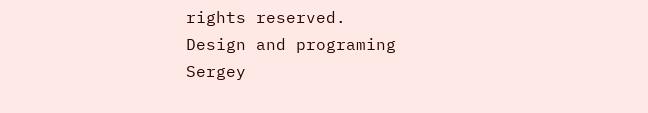rights reserved.
Design and programing
Sergey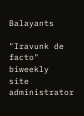Balayants

"Iravunk de facto" biweekly
site administrator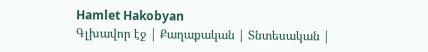Hamlet Hakobyan
Գլխավոր էջ | Քաղաքական | Տնտեսական |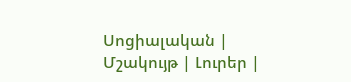Սոցիալական | Մշակույթ | Լուրեր |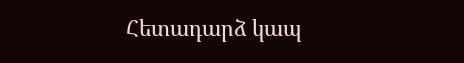Հետադարձ կապ